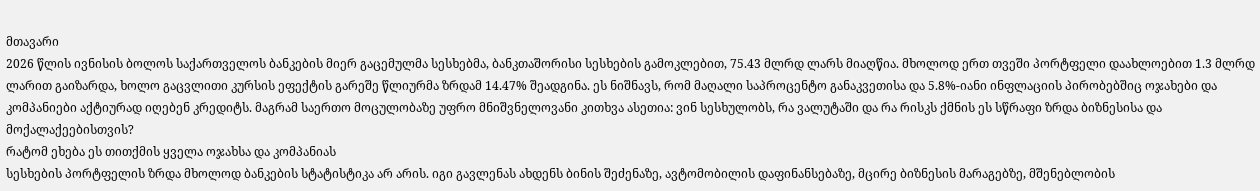მთავარი
2026 წლის ივნისის ბოლოს საქართველოს ბანკების მიერ გაცემულმა სესხებმა, ბანკთაშორისი სესხების გამოკლებით, 75.43 მლრდ ლარს მიაღწია. მხოლოდ ერთ თვეში პორტფელი დაახლოებით 1.3 მლრდ ლარით გაიზარდა, ხოლო გაცვლითი კურსის ეფექტის გარეშე წლიურმა ზრდამ 14.47% შეადგინა. ეს ნიშნავს, რომ მაღალი საპროცენტო განაკვეთისა და 5.8%-იანი ინფლაციის პირობებშიც ოჯახები და კომპანიები აქტიურად იღებენ კრედიტს. მაგრამ საერთო მოცულობაზე უფრო მნიშვნელოვანი კითხვა ასეთია: ვინ სესხულობს, რა ვალუტაში და რა რისკს ქმნის ეს სწრაფი ზრდა ბიზნესისა და მოქალაქეებისთვის?
რატომ ეხება ეს თითქმის ყველა ოჯახსა და კომპანიას
სესხების პორტფელის ზრდა მხოლოდ ბანკების სტატისტიკა არ არის. იგი გავლენას ახდენს ბინის შეძენაზე, ავტომობილის დაფინანსებაზე, მცირე ბიზნესის მარაგებზე, მშენებლობის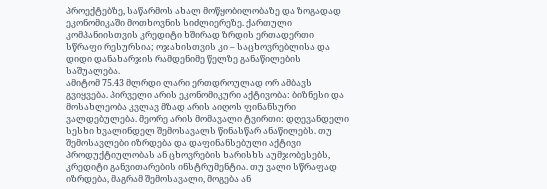პროექტებზე, საწარმოს ახალ მოწყობილობაზე და ზოგადად ეკონომიკაში მოთხოვნის სიძლიერეზე. ქართული კომპანიისთვის კრედიტი ხშირად ზრდის ერთადერთი სწრაფი რესურსია; ოჯახისთვის კი – საცხოვრებლისა და დიდი დანახარჯის რამდენიმე წელზე განაწილების საშუალება.
ამიტომ 75.43 მლრდი ლარი ერთდროულად ორ ამბავს გვიყვება. პირველი არის ეკონომიკური აქტივობა: ბიზნესი და მოსახლეობა კვლავ მზად არის აიღოს ფინანსური ვალდებულება. მეორე არის მომავალი ტვირთი: დღევანდელი სესხი ხვალინდელ შემოსავალს წინასწარ ანაწილებს. თუ შემოსავლები იზრდება და დაფინანსებული აქტივი პროდუქტიულობას ან ცხოვრების ხარისხს აუმჯობესებს, კრედიტი განვითარების ინსტრუმენტია. თუ ვალი სწრაფად იზრდება, მაგრამ შემოსავალი, მოგება ან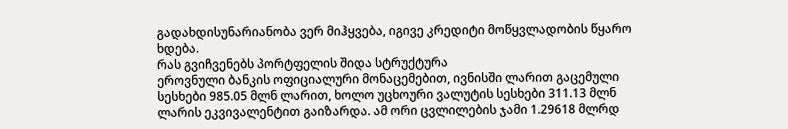გადახდისუნარიანობა ვერ მიჰყვება, იგივე კრედიტი მოწყვლადობის წყარო ხდება.
რას გვიჩვენებს პორტფელის შიდა სტრუქტურა
ეროვნული ბანკის ოფიციალური მონაცემებით, ივნისში ლარით გაცემული სესხები 985.05 მლნ ლარით, ხოლო უცხოური ვალუტის სესხები 311.13 მლნ ლარის ეკვივალენტით გაიზარდა. ამ ორი ცვლილების ჯამი 1.29618 მლრდ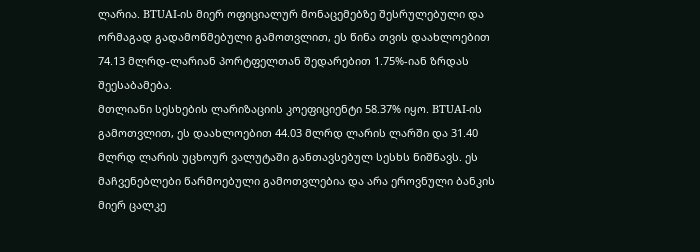ლარია. BTUAI-ის მიერ ოფიციალურ მონაცემებზე შესრულებული და ორმაგად გადამოწმებული გამოთვლით, ეს წინა თვის დაახლოებით 74.13 მლრდ-ლარიან პორტფელთან შედარებით 1.75%-იან ზრდას შეესაბამება.
მთლიანი სესხების ლარიზაციის კოეფიციენტი 58.37% იყო. BTUAI-ის გამოთვლით, ეს დაახლოებით 44.03 მლრდ ლარის ლარში და 31.40 მლრდ ლარის უცხოურ ვალუტაში განთავსებულ სესხს ნიშნავს. ეს მაჩვენებლები წარმოებული გამოთვლებია და არა ეროვნული ბანკის მიერ ცალკე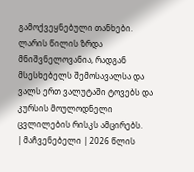გამოქვეყნებული თანხები. ლარის წილის ზრდა მნიშვნელოვანია, რადგან მსესხებელს შემოსავალსა და ვალს ერთ ვალუტაში ტოვებს და კურსის მოულოდნელი ცვლილების რისკს ამცირებს.
| მაჩვენებელი | 2026 წლის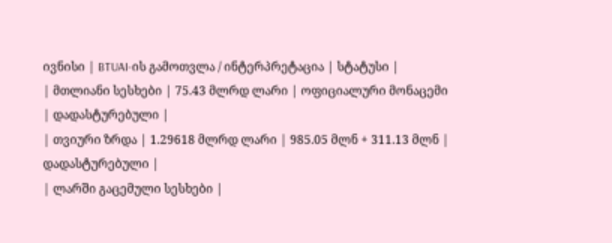ივნისი | BTUAI-ის გამოთვლა / ინტერპრეტაცია | სტატუსი |
| მთლიანი სესხები | 75.43 მლრდ ლარი | ოფიციალური მონაცემი | დადასტურებული |
| თვიური ზრდა | 1.29618 მლრდ ლარი | 985.05 მლნ + 311.13 მლნ | დადასტურებული |
| ლარში გაცემული სესხები |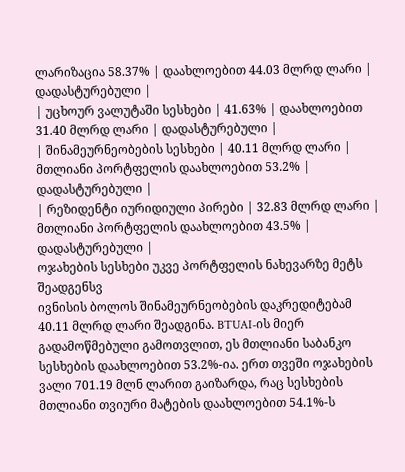ლარიზაცია 58.37% | დაახლოებით 44.03 მლრდ ლარი | დადასტურებული |
| უცხოურ ვალუტაში სესხები | 41.63% | დაახლოებით 31.40 მლრდ ლარი | დადასტურებული |
| შინამეურნეობების სესხები | 40.11 მლრდ ლარი | მთლიანი პორტფელის დაახლოებით 53.2% | დადასტურებული |
| რეზიდენტი იურიდიული პირები | 32.83 მლრდ ლარი | მთლიანი პორტფელის დაახლოებით 43.5% | დადასტურებული |
ოჯახების სესხები უკვე პორტფელის ნახევარზე მეტს შეადგენსვ
ივნისის ბოლოს შინამეურნეობების დაკრედიტებამ 40.11 მლრდ ლარი შეადგინა. BTUAI-ის მიერ გადამოწმებული გამოთვლით, ეს მთლიანი საბანკო სესხების დაახლოებით 53.2%-ია. ერთ თვეში ოჯახების ვალი 701.19 მლნ ლარით გაიზარდა, რაც სესხების მთლიანი თვიური მატების დაახლოებით 54.1%-ს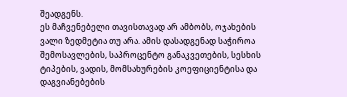შეადგენს.
ეს მაჩვენებელი თავისთავად არ ამბობს, ოჯახების ვალი ზედმეტია თუ არა. ამის დასადგენად საჭიროა შემოსავლების, საპროცენტო განაკვეთების, სესხის ტიპების, ვადის, მომსახურების კოეფიციენტისა და დაგვიანებების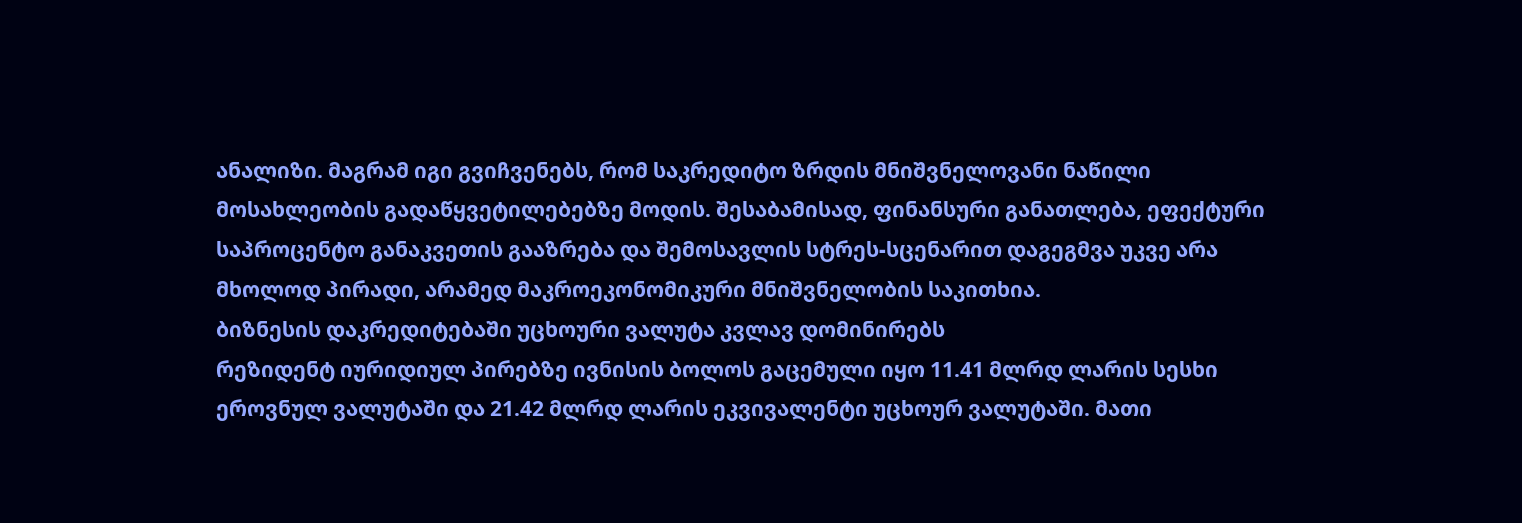ანალიზი. მაგრამ იგი გვიჩვენებს, რომ საკრედიტო ზრდის მნიშვნელოვანი ნაწილი მოსახლეობის გადაწყვეტილებებზე მოდის. შესაბამისად, ფინანსური განათლება, ეფექტური საპროცენტო განაკვეთის გააზრება და შემოსავლის სტრეს-სცენარით დაგეგმვა უკვე არა მხოლოდ პირადი, არამედ მაკროეკონომიკური მნიშვნელობის საკითხია.
ბიზნესის დაკრედიტებაში უცხოური ვალუტა კვლავ დომინირებს
რეზიდენტ იურიდიულ პირებზე ივნისის ბოლოს გაცემული იყო 11.41 მლრდ ლარის სესხი ეროვნულ ვალუტაში და 21.42 მლრდ ლარის ეკვივალენტი უცხოურ ვალუტაში. მათი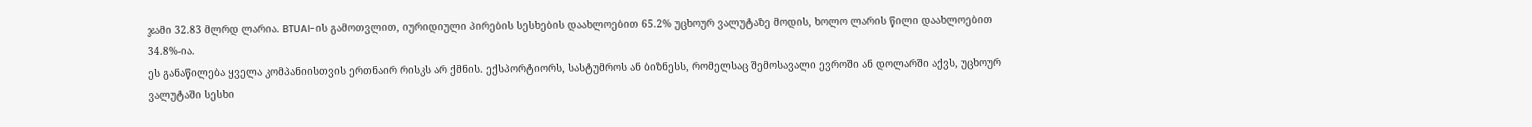ჯამი 32.83 მლრდ ლარია. BTUAI-ის გამოთვლით, იურიდიული პირების სესხების დაახლოებით 65.2% უცხოურ ვალუტაზე მოდის, ხოლო ლარის წილი დაახლოებით 34.8%-ია.
ეს განაწილება ყველა კომპანიისთვის ერთნაირ რისკს არ ქმნის. ექსპორტიორს, სასტუმროს ან ბიზნესს, რომელსაც შემოსავალი ევროში ან დოლარში აქვს, უცხოურ ვალუტაში სესხი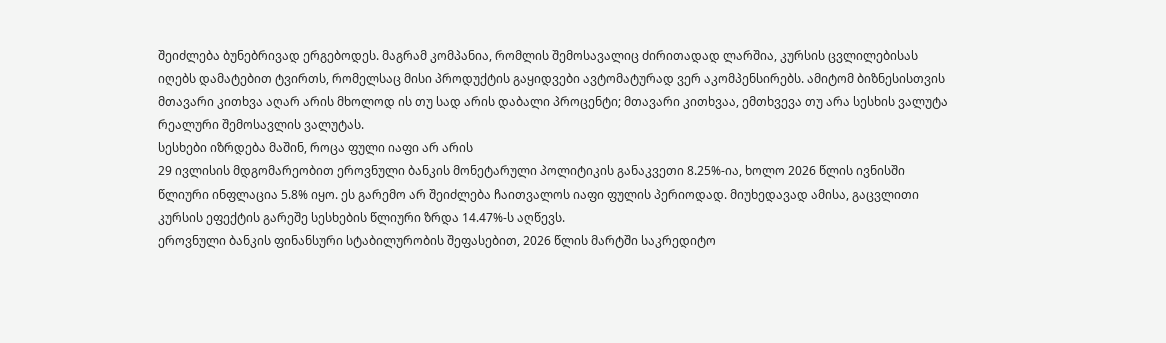შეიძლება ბუნებრივად ერგებოდეს. მაგრამ კომპანია, რომლის შემოსავალიც ძირითადად ლარშია, კურსის ცვლილებისას იღებს დამატებით ტვირთს, რომელსაც მისი პროდუქტის გაყიდვები ავტომატურად ვერ აკომპენსირებს. ამიტომ ბიზნესისთვის მთავარი კითხვა აღარ არის მხოლოდ ის თუ სად არის დაბალი პროცენტი; მთავარი კითხვაა, ემთხვევა თუ არა სესხის ვალუტა რეალური შემოსავლის ვალუტას.
სესხები იზრდება მაშინ, როცა ფული იაფი არ არის
29 ივლისის მდგომარეობით ეროვნული ბანკის მონეტარული პოლიტიკის განაკვეთი 8.25%-ია, ხოლო 2026 წლის ივნისში წლიური ინფლაცია 5.8% იყო. ეს გარემო არ შეიძლება ჩაითვალოს იაფი ფულის პერიოდად. მიუხედავად ამისა, გაცვლითი კურსის ეფექტის გარეშე სესხების წლიური ზრდა 14.47%-ს აღწევს.
ეროვნული ბანკის ფინანსური სტაბილურობის შეფასებით, 2026 წლის მარტში საკრედიტო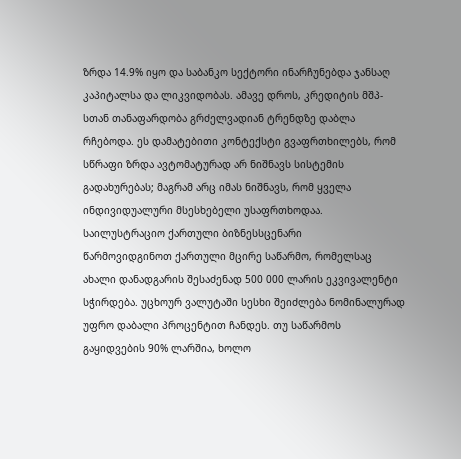ზრდა 14.9% იყო და საბანკო სექტორი ინარჩუნებდა ჯანსაღ კაპიტალსა და ლიკვიდობას. ამავე დროს, კრედიტის მშპ-სთან თანაფარდობა გრძელვადიან ტრენდზე დაბლა რჩებოდა. ეს დამატებითი კონტექსტი გვაფრთხილებს, რომ სწრაფი ზრდა ავტომატურად არ ნიშნავს სისტემის გადახურებას; მაგრამ არც იმას ნიშნავს, რომ ყველა ინდივიდუალური მსესხებელი უსაფრთხოდაა.
საილუსტრაციო ქართული ბიზნესსცენარი
წარმოვიდგინოთ ქართული მცირე საწარმო, რომელსაც ახალი დანადგარის შესაძენად 500 000 ლარის ეკვივალენტი სჭირდება. უცხოურ ვალუტაში სესხი შეიძლება ნომინალურად უფრო დაბალი პროცენტით ჩანდეს. თუ საწარმოს გაყიდვების 90% ლარშია, ხოლო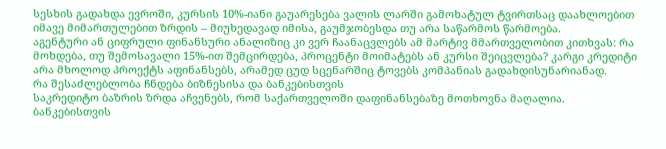სესხის გადახდა ევროში, კურსის 10%-იანი გაუარესება ვალის ლარში გამოხატულ ტვირთსაც დაახლოებით იმავე მიმართულებით ზრდის – მიუხედავად იმისა, გაუმჯობესდა თუ არა საწარმოს წარმოება.
აგენტური ან ციფრული ფინანსური ანალიზიც კი ვერ ჩაანაცვლებს ამ მარტივ მმართველობით კითხვას: რა მოხდება, თუ შემოსავალი 15%-ით შემცირდება, პროცენტი მოიმატებს ან კურსი შეიცვლება? კარგი კრედიტი არა მხოლოდ პროექტს აფინანსებს, არამედ ცუდ სცენარშიც ტოვებს კომპანიას გადახდისუნარიანად.
რა შესაძლებლობა ჩნდება ბიზნესისა და ბანკებისთვის
საკრედიტო ბაზრის ზრდა აჩვენებს, რომ საქართველოში დაფინანსებაზე მოთხოვნა მაღალია. ბანკებისთვის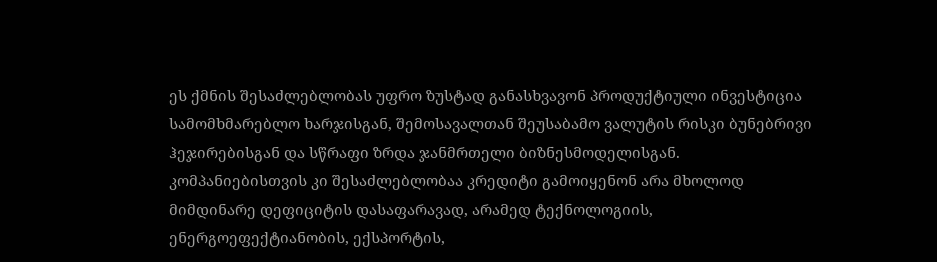ეს ქმნის შესაძლებლობას უფრო ზუსტად განასხვავონ პროდუქტიული ინვესტიცია სამომხმარებლო ხარჯისგან, შემოსავალთან შეუსაბამო ვალუტის რისკი ბუნებრივი ჰეჯირებისგან და სწრაფი ზრდა ჯანმრთელი ბიზნესმოდელისგან. კომპანიებისთვის კი შესაძლებლობაა კრედიტი გამოიყენონ არა მხოლოდ მიმდინარე დეფიციტის დასაფარავად, არამედ ტექნოლოგიის, ენერგოეფექტიანობის, ექსპორტის,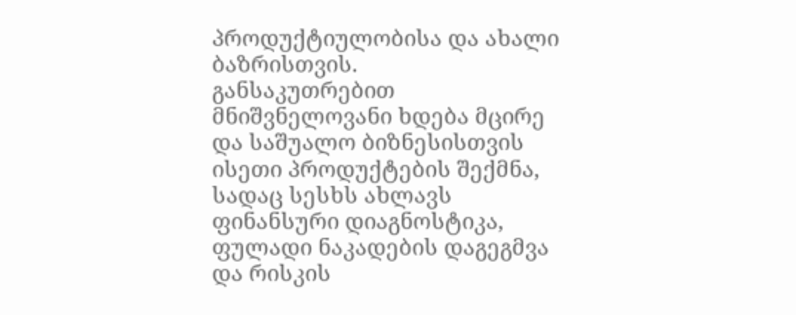პროდუქტიულობისა და ახალი ბაზრისთვის.
განსაკუთრებით მნიშვნელოვანი ხდება მცირე და საშუალო ბიზნესისთვის ისეთი პროდუქტების შექმნა, სადაც სესხს ახლავს ფინანსური დიაგნოსტიკა, ფულადი ნაკადების დაგეგმვა და რისკის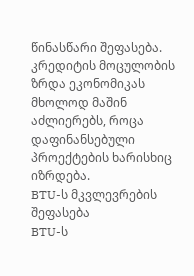წინასწარი შეფასება. კრედიტის მოცულობის ზრდა ეკონომიკას მხოლოდ მაშინ აძლიერებს, როცა დაფინანსებული პროექტების ხარისხიც იზრდება.
BTU-ს მკვლევრების შეფასება
BTU-ს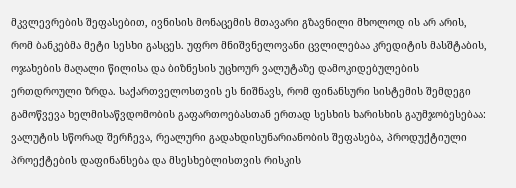მკვლევრების შეფასებით, ივნისის მონაცემის მთავარი გზავნილი მხოლოდ ის არ არის, რომ ბანკებმა მეტი სესხი გასცეს. უფრო მნიშვნელოვანი ცვლილებაა კრედიტის მასშტაბის, ოჯახების მაღალი წილისა და ბიზნესის უცხოურ ვალუტაზე დამოკიდებულების ერთდროული ზრდა. საქართველოსთვის ეს ნიშნავს, რომ ფინანსური სისტემის შემდეგი გამოწვევა ხელმისაწვდომობის გაფართოებასთან ერთად სესხის ხარისხის გაუმჯობესებაა: ვალუტის სწორად შერჩევა, რეალური გადახდისუნარიანობის შეფასება, პროდუქტიული პროექტების დაფინანსება და მსესხებლისთვის რისკის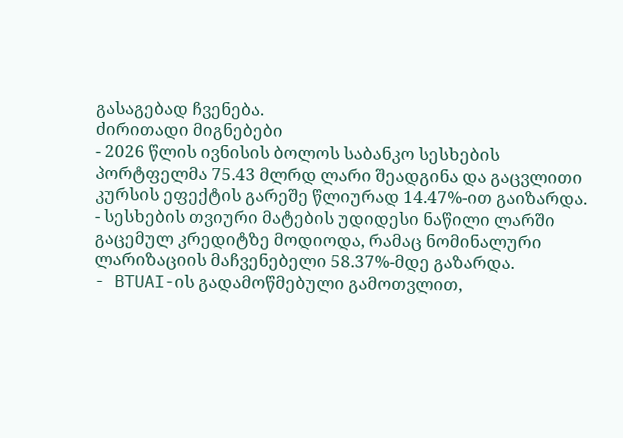გასაგებად ჩვენება.
ძირითადი მიგნებები
- 2026 წლის ივნისის ბოლოს საბანკო სესხების პორტფელმა 75.43 მლრდ ლარი შეადგინა და გაცვლითი კურსის ეფექტის გარეშე წლიურად 14.47%-ით გაიზარდა.
- სესხების თვიური მატების უდიდესი ნაწილი ლარში გაცემულ კრედიტზე მოდიოდა, რამაც ნომინალური ლარიზაციის მაჩვენებელი 58.37%-მდე გაზარდა.
- BTUAI-ის გადამოწმებული გამოთვლით,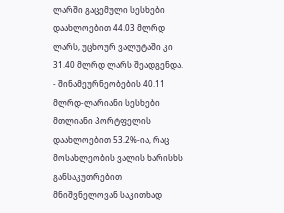ლარში გაცემული სესხები დაახლოებით 44.03 მლრდ ლარს, უცხოურ ვალუტაში კი 31.40 მლრდ ლარს შეადგენდა.
- შინამეურნეობების 40.11 მლრდ-ლარიანი სესხები მთლიანი პორტფელის დაახლოებით 53.2%-ია, რაც მოსახლეობის ვალის ხარისხს განსაკუთრებით მნიშვნელოვან საკითხად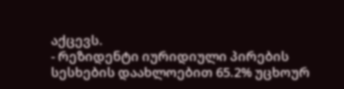აქცევს.
- რეზიდენტი იურიდიული პირების სესხების დაახლოებით 65.2% უცხოურ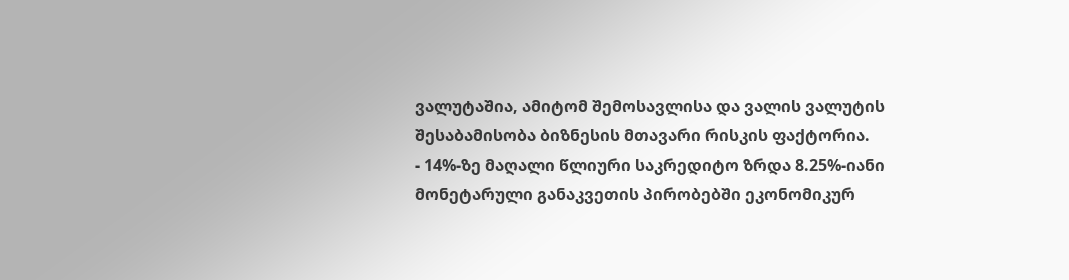ვალუტაშია, ამიტომ შემოსავლისა და ვალის ვალუტის შესაბამისობა ბიზნესის მთავარი რისკის ფაქტორია.
- 14%-ზე მაღალი წლიური საკრედიტო ზრდა 8.25%-იანი მონეტარული განაკვეთის პირობებში ეკონომიკურ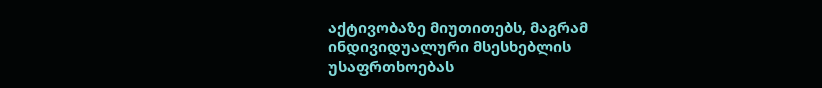აქტივობაზე მიუთითებს, მაგრამ ინდივიდუალური მსესხებლის უსაფრთხოებას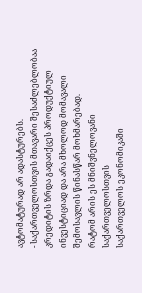ავტომატურად არ ადასტურებს.
- საქართველოსთვის მთავარი შესაძლებლობაა კრედიტის ზრდა გადაიქცეს პროდუქტიულ ინვესტიციად და არა მხოლოდ მომავალი შემოსავლის წინასწარ მოხმარებად.
რატომ არის ეს მნიშვნელოვანი საქართველოსთვის
საქართველოს ეკონომიკაში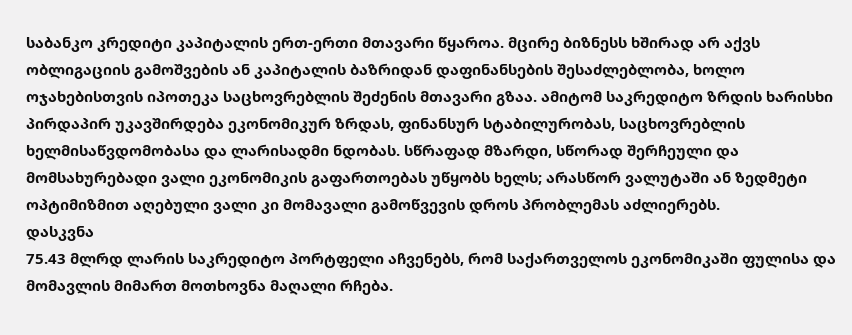საბანკო კრედიტი კაპიტალის ერთ-ერთი მთავარი წყაროა. მცირე ბიზნესს ხშირად არ აქვს ობლიგაციის გამოშვების ან კაპიტალის ბაზრიდან დაფინანსების შესაძლებლობა, ხოლო ოჯახებისთვის იპოთეკა საცხოვრებლის შეძენის მთავარი გზაა. ამიტომ საკრედიტო ზრდის ხარისხი პირდაპირ უკავშირდება ეკონომიკურ ზრდას, ფინანსურ სტაბილურობას, საცხოვრებლის ხელმისაწვდომობასა და ლარისადმი ნდობას. სწრაფად მზარდი, სწორად შერჩეული და მომსახურებადი ვალი ეკონომიკის გაფართოებას უწყობს ხელს; არასწორ ვალუტაში ან ზედმეტი ოპტიმიზმით აღებული ვალი კი მომავალი გამოწვევის დროს პრობლემას აძლიერებს.
დასკვნა
75.43 მლრდ ლარის საკრედიტო პორტფელი აჩვენებს, რომ საქართველოს ეკონომიკაში ფულისა და მომავლის მიმართ მოთხოვნა მაღალი რჩება.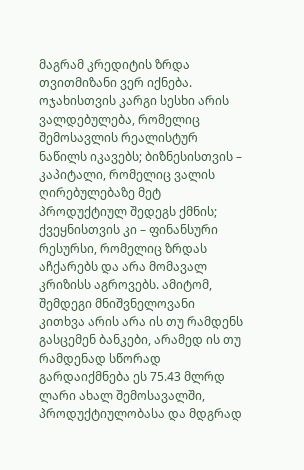მაგრამ კრედიტის ზრდა თვითმიზანი ვერ იქნება. ოჯახისთვის კარგი სესხი არის ვალდებულება, რომელიც შემოსავლის რეალისტურ ნაწილს იკავებს; ბიზნესისთვის – კაპიტალი, რომელიც ვალის ღირებულებაზე მეტ პროდუქტიულ შედეგს ქმნის; ქვეყნისთვის კი – ფინანსური რესურსი, რომელიც ზრდას აჩქარებს და არა მომავალ კრიზისს აგროვებს. ამიტომ, შემდეგი მნიშვნელოვანი კითხვა არის არა ის თუ რამდენს გასცემენ ბანკები, არამედ ის თუ რამდენად სწორად გარდაიქმნება ეს 75.43 მლრდ ლარი ახალ შემოსავალში, პროდუქტიულობასა და მდგრად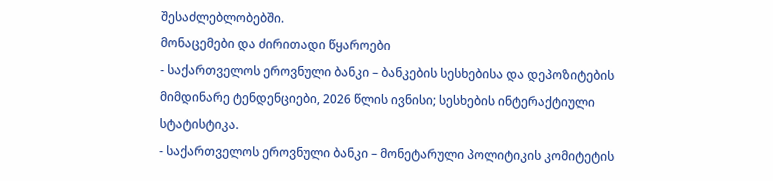შესაძლებლობებში.
მონაცემები და ძირითადი წყაროები
- საქართველოს ეროვნული ბანკი – ბანკების სესხებისა და დეპოზიტების მიმდინარე ტენდენციები, 2026 წლის ივნისი; სესხების ინტერაქტიული სტატისტიკა.
- საქართველოს ეროვნული ბანკი – მონეტარული პოლიტიკის კომიტეტის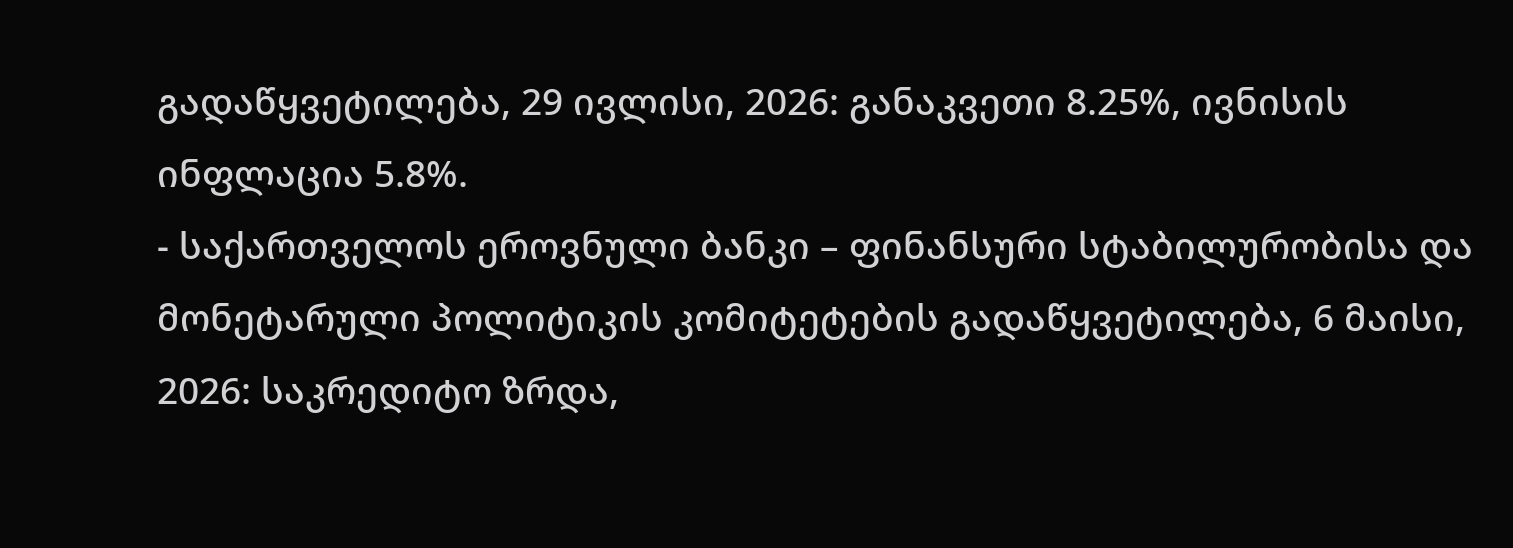გადაწყვეტილება, 29 ივლისი, 2026: განაკვეთი 8.25%, ივნისის ინფლაცია 5.8%.
- საქართველოს ეროვნული ბანკი – ფინანსური სტაბილურობისა და მონეტარული პოლიტიკის კომიტეტების გადაწყვეტილება, 6 მაისი, 2026: საკრედიტო ზრდა,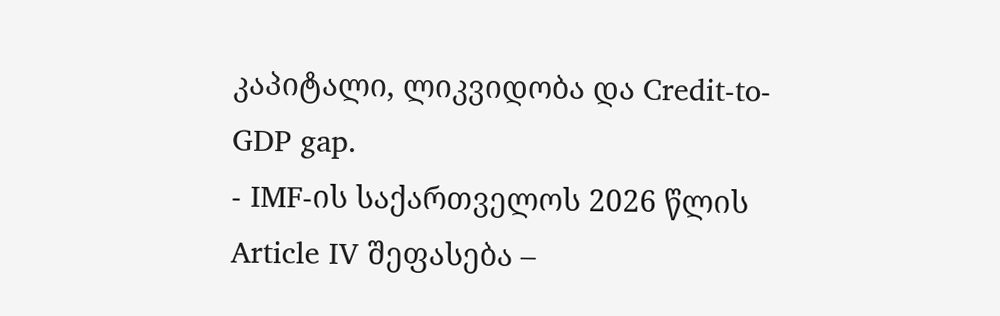კაპიტალი, ლიკვიდობა და Credit-to-GDP gap.
- IMF-ის საქართველოს 2026 წლის Article IV შეფასება –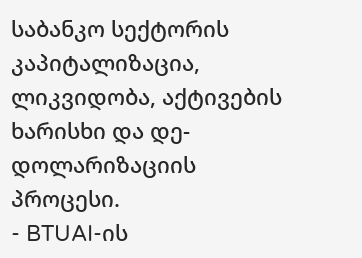საბანკო სექტორის კაპიტალიზაცია, ლიკვიდობა, აქტივების ხარისხი და დე-დოლარიზაციის პროცესი.
- BTUAI-ის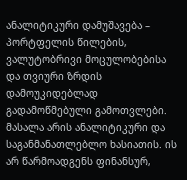ანალიტიკური დამუშავება – პორტფელის წილების, ვალუტობრივი მოცულობებისა და თვიური ზრდის დამოუკიდებლად გადამოწმებული გამოთვლები.
მასალა არის ანალიტიკური და საგანმანათლებლო ხასიათის. ის არ წარმოადგენს ფინანსურ,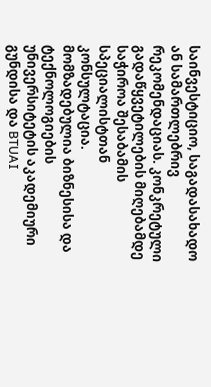საინვესტიციო, საგადასახადო ან სამართლებრივ რეკომენდაციას. კონკრეტული გადაწყვეტილების მიღებამდე საჭიროა შესაბამის სპეციალისტთან კონსულტაცია.
მომზადებულია ბიზნესისა და ტექნოლოგიების უნივერსიტეტის აკადემიური გუნდისა და BTUAI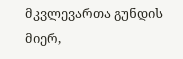მკვლევართა გუნდის მიერ,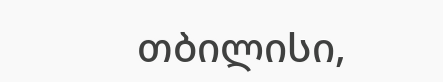თბილისი,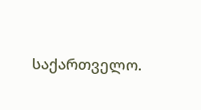საქართველო.